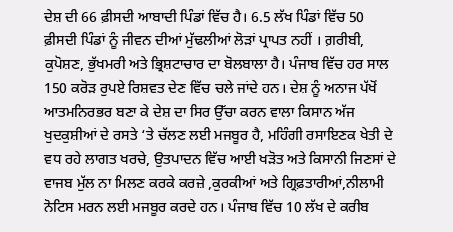ਦੇਸ਼ ਦੀ 66 ਫ਼ੀਸਦੀ ਆਬਾਦੀ ਪਿੰਡਾਂ ਵਿੱਚ ਹੈ। 6.5 ਲੱਖ ਪਿੰਡਾਂ ਵਿੱਚ 50 ਫ਼ੀਸਦੀ ਪਿੰਡਾਂ ਨੂੰ ਜੀਵਨ ਦੀਆਂ ਮੁੱਢਲੀਆਂ ਲੋੜਾਂ ਪ੍ਰਾਪਤ ਨਹੀਂ । ਗ਼ਰੀਬੀ, ਕੁਪੋਸ਼ਣ, ਭੁੱਖਮਰੀ ਅਤੇ ਭ੍ਰਿਸ਼ਟਾਚਾਰ ਦਾ ਬੋਲਬਾਲਾ ਹੈ। ਪੰਜਾਬ ਵਿੱਚ ਹਰ ਸਾਲ 150 ਕਰੋੜ ਰੁਪਏ ਰਿਸ਼ਵਤ ਦੇਣ ਵਿੱਚ ਚਲੇ ਜਾਂਦੇ ਹਨ। ਦੇਸ਼ ਨੂੰ ਅਨਾਜ ਪੱਖੋਂ ਆਤਮਨਿਰਭਰ ਬਣਾ ਕੇ ਦੇਸ਼ ਦਾ ਸਿਰ ਉੱਚਾ ਕਰਨ ਵਾਲਾ ਕਿਸਾਨ ਅੱਜ ਖੁਦਕੁਸ਼ੀਆਂ ਦੇ ਰਸਤੇ ‘ਤੇ ਚੱਲਣ ਲਈ ਮਜਬੂਰ ਹੈ, ਮਹਿੰਗੀ ਰਸਾਇਣਕ ਖੇਤੀ ਦੇ ਵਧ ਰਹੇ ਲਾਗਤ ਖਰਚੇ, ਉਤਪਾਦਨ ਵਿੱਚ ਆਈ ਖੜੋਤ ਅਤੇ ਕਿਸਾਨੀ ਜਿਣਸਾਂ ਦੇ ਵਾਜਬ ਮੁੱਲ ਨਾ ਮਿਲਣ ਕਰਕੇ ਕਰਜ਼ੇ ,ਕੁਰਕੀਆਂ ਅਤੇ ਗ੍ਰਿਫ਼ਤਾਰੀਆਂ,ਨੀਲਾਮੀ ਨੋਟਿਸ ਮਰਨ ਲਈ ਮਜਬੂਰ ਕਰਦੇ ਹਨ। ਪੰਜਾਬ ਵਿੱਚ 10 ਲੱਖ ਦੇ ਕਰੀਬ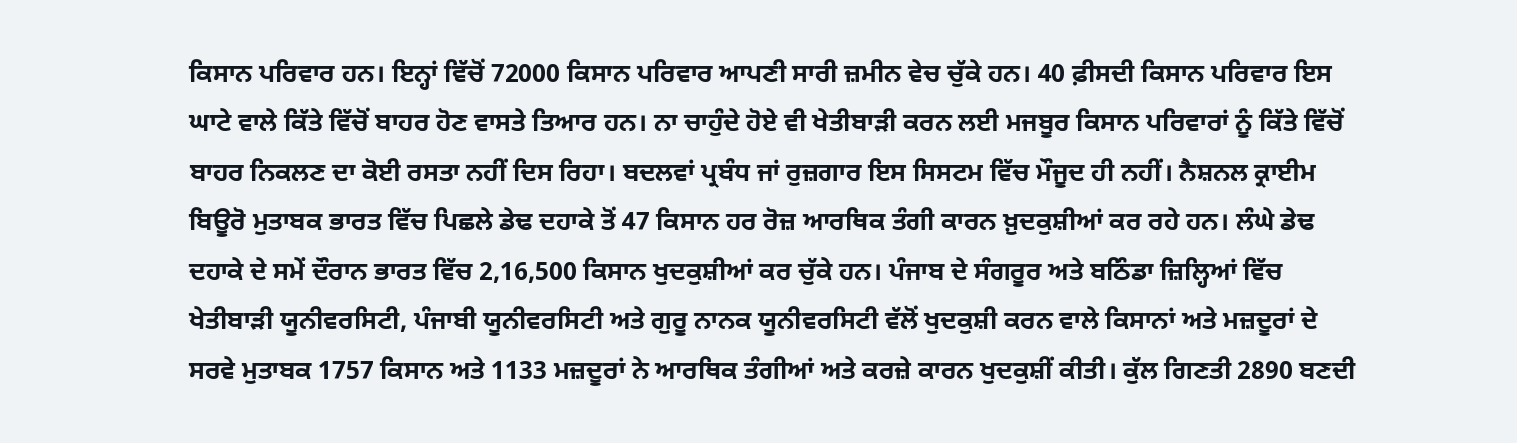ਕਿਸਾਨ ਪਰਿਵਾਰ ਹਨ। ਇਨ੍ਹਾਂ ਵਿੱਚੋਂ 72000 ਕਿਸਾਨ ਪਰਿਵਾਰ ਆਪਣੀ ਸਾਰੀ ਜ਼ਮੀਨ ਵੇਚ ਚੁੱਕੇ ਹਨ। 40 ਫ਼ੀਸਦੀ ਕਿਸਾਨ ਪਰਿਵਾਰ ਇਸ ਘਾਟੇ ਵਾਲੇ ਕਿੱਤੇ ਵਿੱਚੋਂ ਬਾਹਰ ਹੋਣ ਵਾਸਤੇ ਤਿਆਰ ਹਨ। ਨਾ ਚਾਹੁੰਦੇ ਹੋਏ ਵੀ ਖੇਤੀਬਾੜੀ ਕਰਨ ਲਈ ਮਜਬੂਰ ਕਿਸਾਨ ਪਰਿਵਾਰਾਂ ਨੂੰ ਕਿੱਤੇ ਵਿੱਚੋਂ ਬਾਹਰ ਨਿਕਲਣ ਦਾ ਕੋਈ ਰਸਤਾ ਨਹੀਂ ਦਿਸ ਰਿਹਾ। ਬਦਲਵਾਂ ਪ੍ਰਬੰਧ ਜਾਂ ਰੁਜ਼ਗਾਰ ਇਸ ਸਿਸਟਮ ਵਿੱਚ ਮੌਜੂਦ ਹੀ ਨਹੀਂ। ਨੈਸ਼ਨਲ ਕ੍ਰਾਈਮ ਬਿਊਰੋ ਮੁਤਾਬਕ ਭਾਰਤ ਵਿੱਚ ਪਿਛਲੇ ਡੇਢ ਦਹਾਕੇ ਤੋਂ 47 ਕਿਸਾਨ ਹਰ ਰੋਜ਼ ਆਰਥਿਕ ਤੰਗੀ ਕਾਰਨ ਖ਼ੁਦਕੁਸ਼ੀਆਂ ਕਰ ਰਹੇ ਹਨ। ਲੰਘੇ ਡੇਢ ਦਹਾਕੇ ਦੇ ਸਮੇਂ ਦੌਰਾਨ ਭਾਰਤ ਵਿੱਚ 2,16,500 ਕਿਸਾਨ ਖੁਦਕੁਸ਼ੀਆਂ ਕਰ ਚੁੱਕੇ ਹਨ। ਪੰਜਾਬ ਦੇ ਸੰਗਰੂਰ ਅਤੇ ਬਠਿੰਡਾ ਜ਼ਿਲ੍ਹਿਆਂ ਵਿੱਚ ਖੇਤੀਬਾੜੀ ਯੂਨੀਵਰਸਿਟੀ, ਪੰਜਾਬੀ ਯੂਨੀਵਰਸਿਟੀ ਅਤੇ ਗੁਰੂ ਨਾਨਕ ਯੂਨੀਵਰਸਿਟੀ ਵੱਲੋਂ ਖੁਦਕੁਸ਼ੀ ਕਰਨ ਵਾਲੇ ਕਿਸਾਨਾਂ ਅਤੇ ਮਜ਼ਦੂਰਾਂ ਦੇ ਸਰਵੇ ਮੁਤਾਬਕ 1757 ਕਿਸਾਨ ਅਤੇ 1133 ਮਜ਼ਦੂਰਾਂ ਨੇ ਆਰਥਿਕ ਤੰਗੀਆਂ ਅਤੇ ਕਰਜ਼ੇ ਕਾਰਨ ਖੁਦਕੁਸ਼ੀਂ ਕੀਤੀ। ਕੁੱਲ ਗਿਣਤੀ 2890 ਬਣਦੀ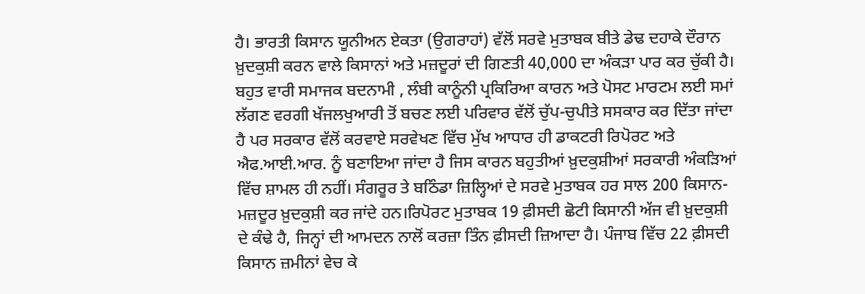ਹੈ। ਭਾਰਤੀ ਕਿਸਾਨ ਯੂਨੀਅਨ ਏਕਤਾ (ਉਗਰਾਹਾਂ) ਵੱਲੋਂ ਸਰਵੇ ਮੁਤਾਬਕ ਬੀਤੇ ਡੇਢ ਦਹਾਕੇ ਦੌਰਾਨ ਖ਼ੁਦਕੁਸ਼ੀ ਕਰਨ ਵਾਲੇ ਕਿਸਾਨਾਂ ਅਤੇ ਮਜ਼ਦੂਰਾਂ ਦੀ ਗਿਣਤੀ 40,000 ਦਾ ਅੰਕੜਾ ਪਾਰ ਕਰ ਚੁੱਕੀ ਹੈ। ਬਹੁਤ ਵਾਰੀ ਸਮਾਜਕ ਬਦਨਾਮੀ , ਲੰਬੀ ਕਾਨੂੰਨੀ ਪ੍ਰਕਿਰਿਆ ਕਾਰਨ ਅਤੇ ਪੋਸਟ ਮਾਰਟਮ ਲਈ ਸਮਾਂ ਲੱਗਣ ਵਰਗੀ ਖੱਜਲਖੁਆਰੀ ਤੋਂ ਬਚਣ ਲਈ ਪਰਿਵਾਰ ਵੱਲੋਂ ਚੁੱਪ-ਚੁਪੀਤੇ ਸਸਕਾਰ ਕਰ ਦਿੱਤਾ ਜਾਂਦਾ ਹੈ ਪਰ ਸਰਕਾਰ ਵੱਲੋਂ ਕਰਵਾਏ ਸਰਵੇਖਣ ਵਿੱਚ ਮੁੱਖ ਆਧਾਰ ਹੀ ਡਾਕਟਰੀ ਰਿਪੋਰਟ ਅਤੇ ਐਫ.ਆਈ.ਆਰ. ਨੂੰ ਬਣਾਇਆ ਜਾਂਦਾ ਹੈ ਜਿਸ ਕਾਰਨ ਬਹੁਤੀਆਂ ਖ਼ੁਦਕੁਸ਼ੀਆਂ ਸਰਕਾਰੀ ਅੰਕੜਿਆਂ ਵਿੱਚ ਸ਼ਾਮਲ ਹੀ ਨਹੀਂ। ਸੰਗਰੂਰ ਤੇ ਬਠਿੰਡਾ ਜ਼ਿਲ੍ਹਿਆਂ ਦੇ ਸਰਵੇ ਮੁਤਾਬਕ ਹਰ ਸਾਲ 200 ਕਿਸਾਨ-ਮਜ਼ਦੂਰ ਖ਼ੁਦਕੁਸ਼ੀ ਕਰ ਜਾਂਦੇ ਹਨ।ਰਿਪੋਰਟ ਮੁਤਾਬਕ 19 ਫ਼ੀਸਦੀ ਛੋਟੀ ਕਿਸਾਨੀ ਅੱਜ ਵੀ ਖ਼ੁਦਕੁਸ਼ੀ ਦੇ ਕੰਢੇ ਹੈ, ਜਿਨ੍ਹਾਂ ਦੀ ਆਮਦਨ ਨਾਲੋਂ ਕਰਜ਼ਾ ਤਿੰਨ ਫ਼ੀਸਦੀ ਜ਼ਿਆਦਾ ਹੈ। ਪੰਜਾਬ ਵਿੱਚ 22 ਫ਼ੀਸਦੀ ਕਿਸਾਨ ਜ਼ਮੀਨਾਂ ਵੇਚ ਕੇ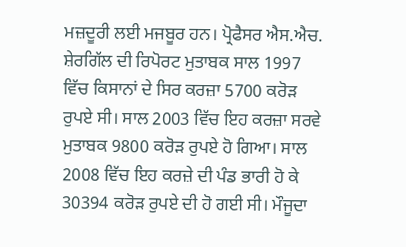ਮਜ਼ਦੂਰੀ ਲਈ ਮਜਬੂਰ ਹਨ। ਪ੍ਰੋਫੈਸਰ ਐਸ.ਐਚ. ਸ਼ੇਰਗਿੱਲ ਦੀ ਰਿਪੋਰਟ ਮੁਤਾਬਕ ਸਾਲ 1997 ਵਿੱਚ ਕਿਸਾਨਾਂ ਦੇ ਸਿਰ ਕਰਜ਼ਾ 5700 ਕਰੋੜ ਰੁਪਏ ਸੀ। ਸਾਲ 2003 ਵਿੱਚ ਇਹ ਕਰਜ਼ਾ ਸਰਵੇ ਮੁਤਾਬਕ 9800 ਕਰੋੜ ਰੁਪਏ ਹੋ ਗਿਆ। ਸਾਲ 2008 ਵਿੱਚ ਇਹ ਕਰਜ਼ੇ ਦੀ ਪੰਡ ਭਾਰੀ ਹੋ ਕੇ 30394 ਕਰੋੜ ਰੁਪਏ ਦੀ ਹੋ ਗਈ ਸੀ। ਮੌਜੂਦਾ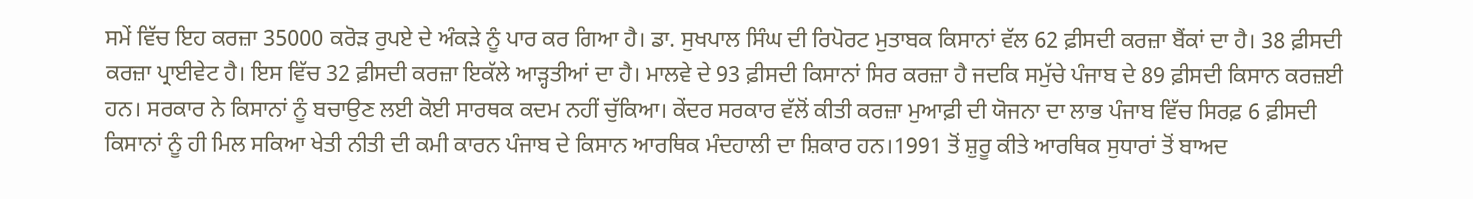ਸਮੇਂ ਵਿੱਚ ਇਹ ਕਰਜ਼ਾ 35000 ਕਰੋੜ ਰੁਪਏ ਦੇ ਅੰਕੜੇ ਨੂੰ ਪਾਰ ਕਰ ਗਿਆ ਹੈ। ਡਾ. ਸੁਖਪਾਲ ਸਿੰਘ ਦੀ ਰਿਪੋਰਟ ਮੁਤਾਬਕ ਕਿਸਾਨਾਂ ਵੱਲ 62 ਫ਼ੀਸਦੀ ਕਰਜ਼ਾ ਬੈਂਕਾਂ ਦਾ ਹੈ। 38 ਫ਼ੀਸਦੀ ਕਰਜ਼ਾ ਪ੍ਰਾਈਵੇਟ ਹੈ। ਇਸ ਵਿੱਚ 32 ਫ਼ੀਸਦੀ ਕਰਜ਼ਾ ਇਕੱਲੇ ਆੜ੍ਹਤੀਆਂ ਦਾ ਹੈ। ਮਾਲਵੇ ਦੇ 93 ਫ਼ੀਸਦੀ ਕਿਸਾਨਾਂ ਸਿਰ ਕਰਜ਼ਾ ਹੈ ਜਦਕਿ ਸਮੁੱਚੇ ਪੰਜਾਬ ਦੇ 89 ਫ਼ੀਸਦੀ ਕਿਸਾਨ ਕਰਜ਼ਈ ਹਨ। ਸਰਕਾਰ ਨੇ ਕਿਸਾਨਾਂ ਨੂੰ ਬਚਾਉਣ ਲਈ ਕੋਈ ਸਾਰਥਕ ਕਦਮ ਨਹੀਂ ਚੁੱਕਿਆ। ਕੇਂਦਰ ਸਰਕਾਰ ਵੱਲੋਂ ਕੀਤੀ ਕਰਜ਼ਾ ਮੁਆਫ਼ੀ ਦੀ ਯੋਜਨਾ ਦਾ ਲਾਭ ਪੰਜਾਬ ਵਿੱਚ ਸਿਰਫ਼ 6 ਫ਼ੀਸਦੀ ਕਿਸਾਨਾਂ ਨੂੰ ਹੀ ਮਿਲ ਸਕਿਆ ਖੇਤੀ ਨੀਤੀ ਦੀ ਕਮੀ ਕਾਰਨ ਪੰਜਾਬ ਦੇ ਕਿਸਾਨ ਆਰਥਿਕ ਮੰਦਹਾਲੀ ਦਾ ਸ਼ਿਕਾਰ ਹਨ।1991 ਤੋਂ ਸ਼ੁਰੂ ਕੀਤੇ ਆਰਥਿਕ ਸੁਧਾਰਾਂ ਤੋਂ ਬਾਅਦ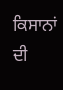ਕਿਸਾਨਾਂ ਦੀ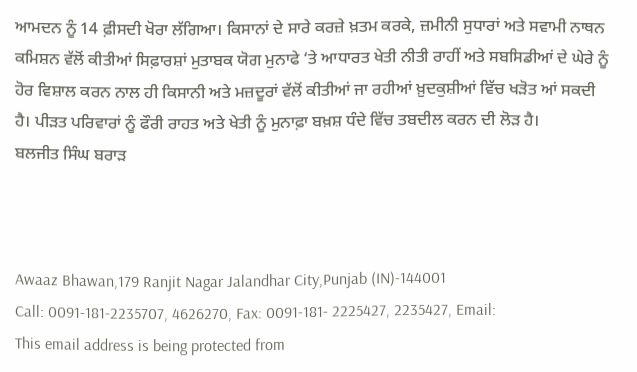ਆਮਦਨ ਨੂੰ 14 ਫ਼ੀਸਦੀ ਖੋਰਾ ਲੱਗਿਆ। ਕਿਸਾਨਾਂ ਦੇ ਸਾਰੇ ਕਰਜ਼ੇ ਖ਼ਤਮ ਕਰਕੇ, ਜ਼ਮੀਨੀ ਸੁਧਾਰਾਂ ਅਤੇ ਸਵਾਮੀ ਨਾਥਨ ਕਮਿਸ਼ਨ ਵੱਲੋਂ ਕੀਤੀਆਂ ਸਿਫ਼ਾਰਸ਼ਾਂ ਮੁਤਾਬਕ ਯੋਗ ਮੁਨਾਫੇ ‘ਤੇ ਆਧਾਰਤ ਖੇਤੀ ਨੀਤੀ ਰਾਹੀਂ ਅਤੇ ਸਬਸਿਡੀਆਂ ਦੇ ਘੇਰੇ ਨੂੰ ਹੋਰ ਵਿਸ਼ਾਲ ਕਰਨ ਨਾਲ ਹੀ ਕਿਸਾਨੀ ਅਤੇ ਮਜ਼ਦੂਰਾਂ ਵੱਲੋਂ ਕੀਤੀਆਂ ਜਾ ਰਹੀਆਂ ਖ਼ੁਦਕੁਸ਼ੀਆਂ ਵਿੱਚ ਖੜੋਤ ਆਂ ਸਕਦੀ ਹੈ। ਪੀੜਤ ਪਰਿਵਾਰਾਂ ਨੂੰ ਫੌਰੀ ਰਾਹਤ ਅਤੇ ਖੇਤੀ ਨੂੰ ਮੁਨਾਫ਼ਾ ਬਖ਼ਸ਼ ਧੰਦੇ ਵਿੱਚ ਤਬਦੀਲ ਕਰਨ ਦੀ ਲੋੜ ਹੈ।
ਬਲਜੀਤ ਸਿੰਘ ਬਰਾੜ



Awaaz Bhawan,179 Ranjit Nagar Jalandhar City,Punjab (IN)-144001
Call: 0091-181-2235707, 4626270, Fax: 0091-181- 2225427, 2235427, Email:
This email address is being protected from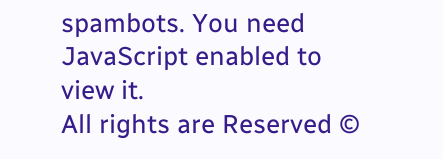spambots. You need JavaScript enabled to view it.
All rights are Reserved ©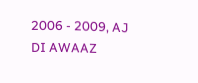2006 - 2009, AJ DI AWAAZ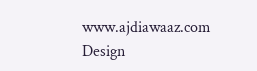www.ajdiawaaz.com
Design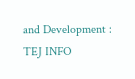and Development : TEJ INFO